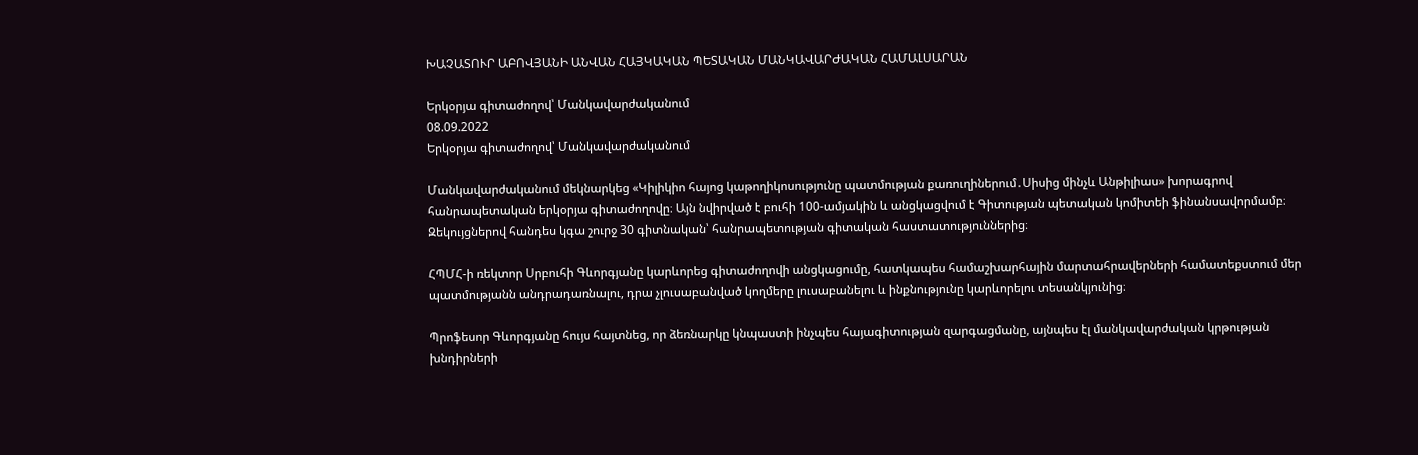ԽԱՉԱՏՈՒՐ ԱԲՈՎՅԱՆԻ ԱՆՎԱՆ ՀԱՅԿԱԿԱՆ ՊԵՏԱԿԱՆ ՄԱՆԿԱՎԱՐԺԱԿԱՆ ՀԱՄԱԼՍԱՐԱՆ

Երկօրյա գիտաժողով՝ Մանկավարժականում
08.09.2022
Երկօրյա գիտաժողով՝ Մանկավարժականում

Մանկավարժականում մեկնարկեց «Կիլիկիո հայոց կաթողիկոսությունը պատմության քառուղիներում․Սիսից մինչև Անթիլիաս» խորագրով հանրապետական երկօրյա գիտաժողովը։ Այն նվիրված է բուհի 100-ամյակին և անցկացվում է Գիտության պետական կոմիտեի ֆինանսավորմամբ։  Զեկույցներով հանդես կգա շուրջ 30 գիտնական՝ հանրապետության գիտական հաստատություններից։

ՀՊՄՀ-ի ռեկտոր Սրբուհի Գևորգյանը կարևորեց գիտաժողովի անցկացումը, հատկապես համաշխարհային մարտահրավերների համատեքստում մեր պատմությանն անդրադառնալու, դրա չլուսաբանված կողմերը լուսաբանելու և ինքնությունը կարևորելու տեսանկյունից։

Պրոֆեսոր Գևորգյանը հույս հայտնեց, որ ձեռնարկը կնպաստի ինչպես հայագիտության զարգացմանը, այնպես էլ մանկավարժական կրթության խնդիրների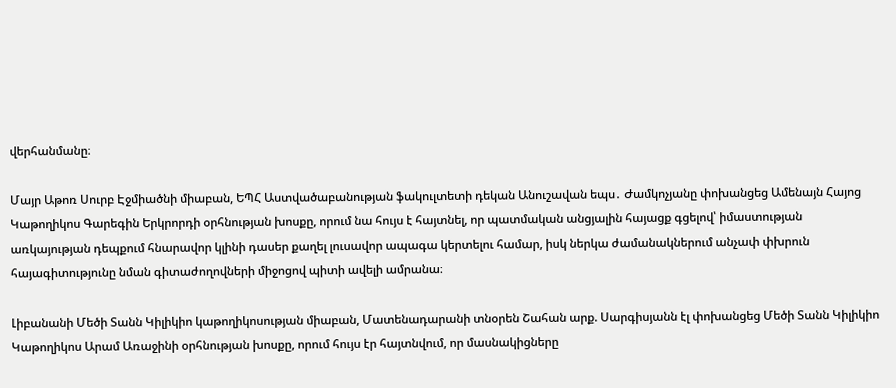վերհանմանը։

Մայր Աթոռ Սուրբ Էջմիածնի միաբան, ԵՊՀ Աստվածաբանության ֆակուլտետի դեկան Անուշավան եպս․ Ժամկոչյանը փոխանցեց Ամենայն Հայոց Կաթողիկոս Գարեգին Երկրորդի օրհնության խոսքը, որում նա հույս է հայտնել, որ պատմական անցյալին հայացք գցելով՝ իմաստության առկայության դեպքում հնարավոր կլինի դասեր քաղել լուսավոր ապագա կերտելու համար, իսկ ներկա ժամանակներում անչափ փխրուն հայագիտությունը նման գիտաժողովների միջոցով պիտի ավելի ամրանա։

Լիբանանի Մեծի Տանն Կիլիկիո կաթողիկոսության միաբան, Մատենադարանի տնօրեն Շահան արք. Սարգիսյանն էլ փոխանցեց Մեծի Տանն Կիլիկիո Կաթողիկոս Արամ Առաջինի օրհնության խոսքը, որում հույս էր հայտնվում, որ մասնակիցները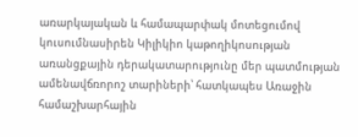առարկայական և համապարփակ մոտեցումով կուսումնասիրեն Կիլիկիո կաթողիկոսության առանցքային դերակատարությունը մեր պատմության ամենավճռորոշ տարիների՝ հատկապես Առաջին համաշխարհային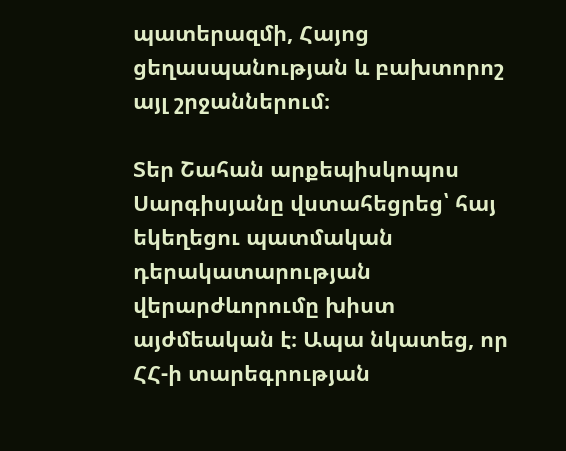պատերազմի, Հայոց ցեղասպանության և բախտորոշ այլ շրջաններում։

Տեր Շահան արքեպիսկոպոս Սարգիսյանը վստահեցրեց՝ հայ եկեղեցու պատմական դերակատարության վերարժևորումը խիստ այժմեական է։ Ապա նկատեց, որ ՀՀ-ի տարեգրության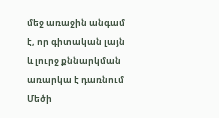մեջ առաջին անգամ է, որ գիտական լայն և լուրջ քննարկման առարկա է դառնում Մեծի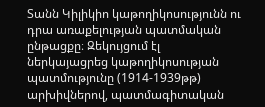Տանն Կիլիկիո կաթողիկոսությունն ու դրա առաքելության պատմական ընթացքը։ Զեկույցում էլ ներկայացրեց կաթողիկոսության պատմությունը (1914-1939թթ) արխիվներով, պատմագիտական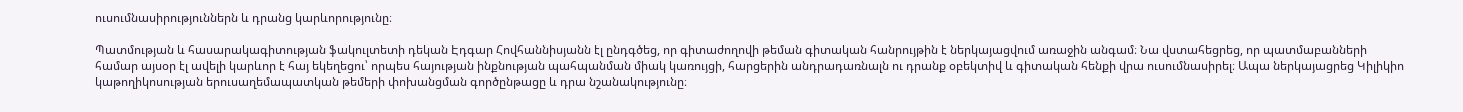ուսումնասիրություններն և դրանց կարևորությունը։

Պատմության և հասարակագիտության ֆակուլտետի դեկան Էդգար Հովհաննիսյանն էլ ընդգծեց, որ գիտաժողովի թեման գիտական հանրույթին է ներկայացվում առաջին անգամ։ Նա վստահեցրեց, որ պատմաբանների համար այսօր էլ ավելի կարևոր է հայ եկեղեցու՝ որպես հայության ինքնության պահպանման միակ կառույցի, հարցերին անդրադառնալն ու դրանք օբեկտիվ և գիտական հենքի վրա ուսումնասիրել։ Ապա ներկայացրեց Կիլիկիո կաթողիկոսության երուսաղեմապատկան թեմերի փոխանցման գործընթացը և դրա նշանակությունը։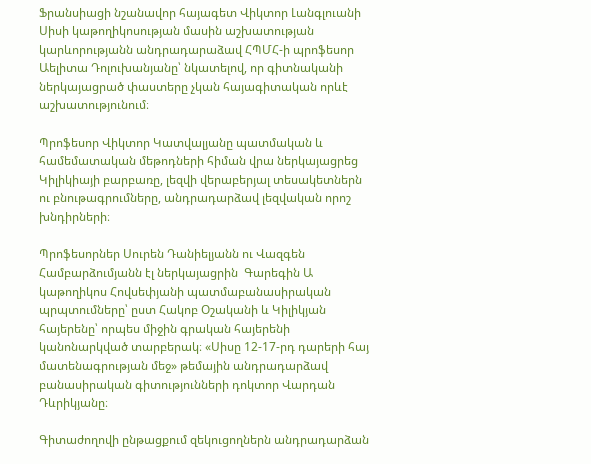Ֆրանսիացի նշանավոր հայագետ Վիկտոր Լանգլուանի Սիսի կաթողիկոսության մասին աշխատության կարևորությանն անդրադարաձավ ՀՊՄՀ-ի պրոֆեսոր Աելիտա Դոլուխանյանը՝ նկատելով, որ գիտնականի ներկայացրած փաստերը չկան հայագիտական որևէ աշխատությունում։

Պրոֆեսոր Վիկտոր Կատվալյանը պատմական և համեմատական մեթոդների հիման վրա ներկայացրեց Կիլիկիայի բարբառը, լեզվի վերաբերյալ տեսակետներն ու բնութագրումները, անդրադարձավ լեզվական որոշ խնդիրների։

Պրոֆեսորներ Սուրեն Դանիելյանն ու Վազգեն Համբարձումյանն էլ ներկայացրին  Գարեգին Ա կաթողիկոս Հովսեփյանի պատմաբանասիրական պրպտումները՝ ըստ Հակոբ Օշականի և Կիլիկյան հայերենը՝ որպես միջին գրական հայերենի կանոնարկված տարբերակ։ «Սիսը 12-17-րդ դարերի հայ մատենագրության մեջ» թեմային անդրադարձավ   բանասիրական գիտությունների դոկտոր Վարդան Դևրիկյանը։

Գիտաժողովի ընթացքում զեկուցողներն անդրադարձան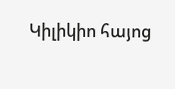Կիլիկիո հայոց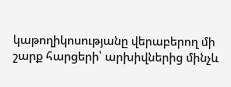կաթողիկոսությանը վերաբերող մի շարք հարցերի՝ արխիվներից մինչև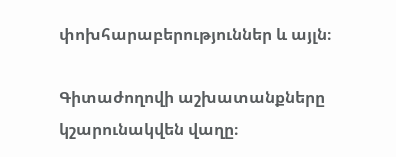փոխհարաբերություններ և այլն։

Գիտաժողովի աշխատանքները կշարունակվեն վաղը։